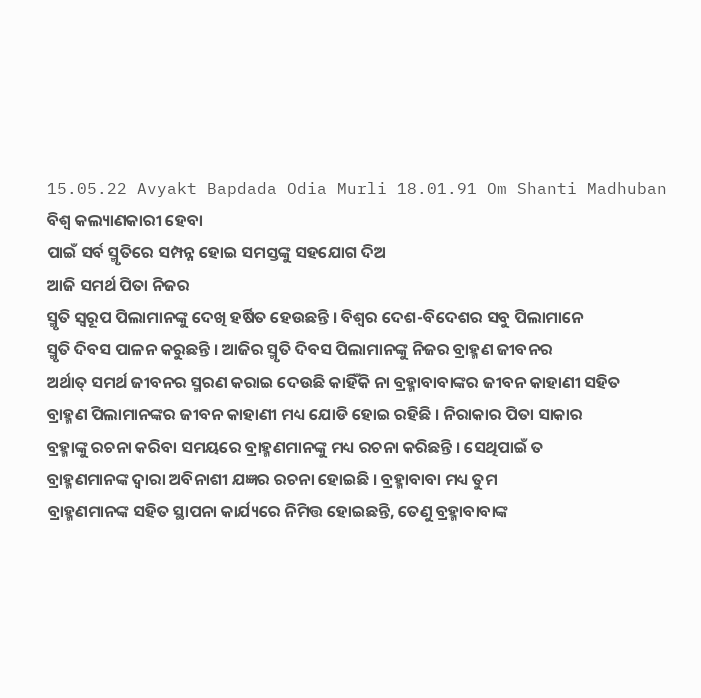15.05.22 Avyakt Bapdada Odia Murli 18.01.91 Om Shanti Madhuban
ବିଶ୍ୱ କଲ୍ୟାଣକାରୀ ହେବା
ପାଇଁ ସର୍ବ ସ୍ମୃତିରେ ସମ୍ପନ୍ନ ହୋଇ ସମସ୍ତଙ୍କୁ ସହଯୋଗ ଦିଅ
ଆଜି ସମର୍ଥ ପିତା ନିଜର
ସ୍ମୃତି ସ୍ୱରୂପ ପିଲାମାନଙ୍କୁ ଦେଖି ହର୍ଷିତ ହେଉଛନ୍ତି । ବିଶ୍ୱର ଦେଶ-ବିଦେଶର ସବୁ ପିଲାମାନେ
ସ୍ମୃତି ଦିବସ ପାଳନ କରୁଛନ୍ତି । ଆଜିର ସ୍ମୃତି ଦିବସ ପିଲାମାନଙ୍କୁ ନିଜର ବ୍ରାହ୍ମଣ ଜୀବନର
ଅର୍ଥାତ୍ ସମର୍ଥ ଜୀବନର ସ୍ମରଣ କରାଇ ଦେଉଛି କାହିଁକି ନା ବ୍ରହ୍ମାବାବାଙ୍କର ଜୀବନ କାହାଣୀ ସହିତ
ବ୍ରାହ୍ମଣ ପିଲାମାନଙ୍କର ଜୀବନ କାହାଣୀ ମଧ୍ୟ ଯୋଡି ହୋଇ ରହିଛି । ନିରାକାର ପିତା ସାକାର
ବ୍ରହ୍ମାଙ୍କୁ ରଚନା କରିବା ସମୟରେ ବ୍ରାହ୍ମଣମାନଙ୍କୁ ମଧ୍ୟ ରଚନା କରିଛନ୍ତି । ସେଥିପାଇଁ ତ
ବ୍ରାହ୍ମଣମାନଙ୍କ ଦ୍ୱାରା ଅବିନାଶୀ ଯଜ୍ଞର ରଚନା ହୋଇଛି । ବ୍ରହ୍ମାବାବା ମଧ୍ୟ ତୁମ
ବ୍ରାହ୍ମଣମାନଙ୍କ ସହିତ ସ୍ଥାପନା କାର୍ଯ୍ୟରେ ନିମିତ୍ତ ହୋଇଛନ୍ତି, ତେଣୁ ବ୍ରହ୍ମାବାବାଙ୍କ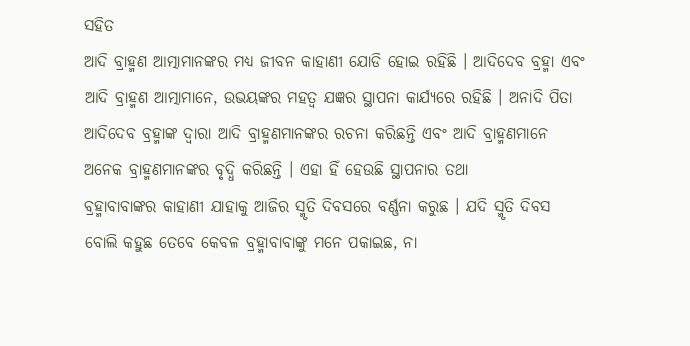ସହିତ
ଆଦି ବ୍ରାହ୍ମଣ ଆତ୍ମାମାନଙ୍କର ମଧ୍ୟ ଜୀବନ କାହାଣୀ ଯୋଡି ହୋଇ ରହିଛି । ଆଦିଦେବ ବ୍ରହ୍ମା ଏବଂ
ଆଦି ବ୍ରାହ୍ମଣ ଆତ୍ମାମାନେ, ଉଭୟଙ୍କର ମହତ୍ୱ ଯଜ୍ଞର ସ୍ଥାପନା କାର୍ଯ୍ୟରେ ରହିଛି । ଅନାଦି ପିତା
ଆଦିଦେବ ବ୍ରହ୍ମାଙ୍କ ଦ୍ୱାରା ଆଦି ବ୍ରାହ୍ମଣମାନଙ୍କର ରଚନା କରିଛନ୍ତି ଏବଂ ଆଦି ବ୍ରାହ୍ମଣମାନେ
ଅନେକ ବ୍ରାହ୍ମଣମାନଙ୍କର ବୃଦ୍ଧି କରିଛନ୍ତି । ଏହା ହିଁ ହେଉଛି ସ୍ଥାପନାର ତଥା
ବ୍ରହ୍ମାବାବାଙ୍କର କାହାଣୀ ଯାହାକୁ ଆଜିର ସ୍ମୃତି ଦିବସରେ ବର୍ଣ୍ଣନା କରୁଛ । ଯଦି ସ୍ମୃତି ଦିବସ
ବୋଲି କହୁଛ ତେବେ କେବଳ ବ୍ରହ୍ମାବାବାଙ୍କୁ ମନେ ପକାଇଛ, ନା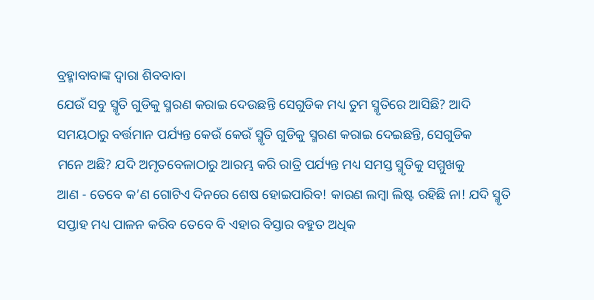ବ୍ରହ୍ମାବାବାଙ୍କ ଦ୍ୱାରା ଶିବବାବା
ଯେଉଁ ସବୁ ସ୍ମୃତି ଗୁଡିକୁ ସ୍ମରଣ କରାଇ ଦେଉଛନ୍ତି ସେଗୁଡିକ ମଧ୍ୟ ତୁମ ସ୍ମୃତିରେ ଆସିଛି? ଆଦି
ସମୟଠାରୁ ବର୍ତ୍ତମାନ ପର୍ଯ୍ୟନ୍ତ କେଉଁ କେଉଁ ସ୍ମୃତି ଗୁଡିକୁ ସ୍ମରଣ କରାଇ ଦେଇଛନ୍ତି, ସେଗୁଡିକ
ମନେ ଅଛି? ଯଦି ଅମୃତବେଳାଠାରୁ ଆରମ୍ଭ କରି ରାତ୍ରି ପର୍ଯ୍ୟନ୍ତ ମଧ୍ୟ ସମସ୍ତ ସ୍ମୃତିକୁ ସମ୍ମୁଖକୁ
ଆଣ - ତେବେ କ’ଣ ଗୋଟିଏ ଦିନରେ ଶେଷ ହୋଇପାରିବ! କାରଣ ଲମ୍ବା ଲିଷ୍ଟ ରହିଛି ନା! ଯଦି ସ୍ମୃତି
ସପ୍ତାହ ମଧ୍ୟ ପାଳନ କରିବ ତେବେ ବି ଏହାର ବିସ୍ତାର ବହୁତ ଅଧିକ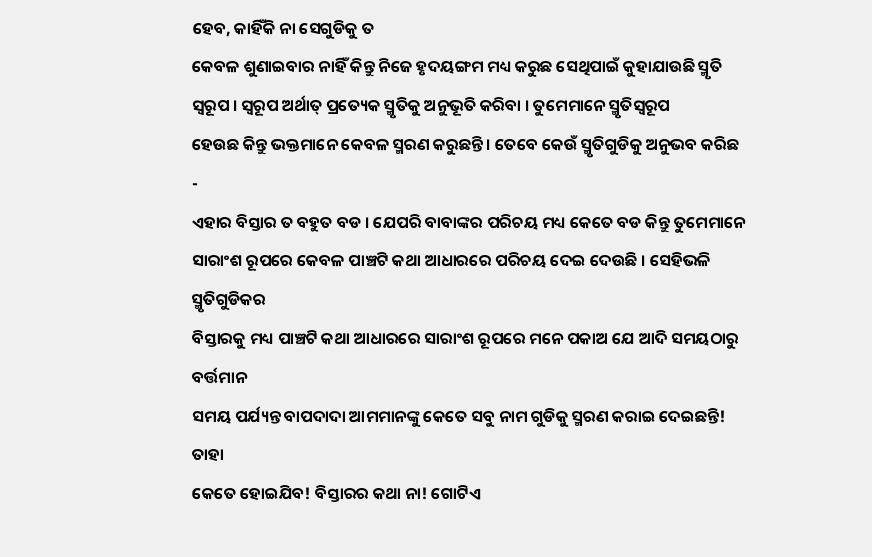ହେବ, କାହିଁକି ନା ସେଗୁଡିକୁ ତ
କେବଳ ଶୁଣାଇବାର ନାହିଁ କିନ୍ତୁ ନିଜେ ହୃଦୟଙ୍ଗମ ମଧ୍ୟ କରୁଛ ସେଥିପାଇଁ କୁହାଯାଉଛି ସ୍ମୃତି
ସ୍ୱରୂପ । ସ୍ୱରୂପ ଅର୍ଥାତ୍ ପ୍ରତ୍ୟେକ ସ୍ମୃତିକୁ ଅନୁଭୂତି କରିବା । ତୁମେମାନେ ସ୍ମୃତିସ୍ୱରୂପ
ହେଉଛ କିନ୍ତୁ ଭକ୍ତମାନେ କେବଳ ସ୍ମରଣ କରୁଛନ୍ତି । ତେବେ କେଉଁ ସ୍ମୃତିଗୁଡିକୁ ଅନୁଭବ କରିଛ -
ଏହାର ବିସ୍ତାର ତ ବହୁତ ବଡ । ଯେପରି ବାବାଙ୍କର ପରିଚୟ ମଧ୍ୟ କେତେ ବଡ କିନ୍ତୁ ତୁମେମାନେ
ସାରାଂଶ ରୂପରେ କେବଳ ପାଞ୍ଚଟି କଥା ଆଧାରରେ ପରିଚୟ ଦେଇ ଦେଉଛି । ସେହିଭଳି ସ୍ମୃତିଗୁଡିକର
ବିସ୍ତାରକୁ ମଧ୍ୟ ପାଞ୍ଚଟି କଥା ଆଧାରରେ ସାରାଂଶ ରୂପରେ ମନେ ପକାଅ ଯେ ଆଦି ସମୟଠାରୁ ବର୍ତ୍ତମାନ
ସମୟ ପର୍ଯ୍ୟନ୍ତ ବାପଦାଦା ଆମମାନଙ୍କୁ କେତେ ସବୁ ନାମ ଗୁଡିକୁ ସ୍ମରଣ କରାଇ ଦେଇଛନ୍ତି! ତାହା
କେତେ ହୋଇଯିବ! ବିସ୍ତାରର କଥା ନା! ଗୋଟିଏ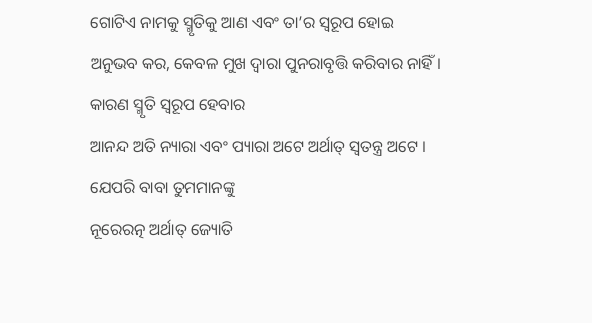ଗୋଟିଏ ନାମକୁ ସ୍ମୃତିକୁ ଆଣ ଏବଂ ତା’ର ସ୍ୱରୂପ ହୋଇ
ଅନୁଭବ କର, କେବଳ ମୁଖ ଦ୍ୱାରା ପୁନରାବୃତ୍ତି କରିବାର ନାହିଁ । କାରଣ ସ୍ମୃତି ସ୍ୱରୂପ ହେବାର
ଆନନ୍ଦ ଅତି ନ୍ୟାରା ଏବଂ ପ୍ୟାରା ଅଟେ ଅର୍ଥାତ୍ ସ୍ୱତନ୍ତ୍ର ଅଟେ । ଯେପରି ବାବା ତୁମମାନଙ୍କୁ
ନୂରେରତ୍ନ ଅର୍ଥାତ୍ ଜ୍ୟୋତି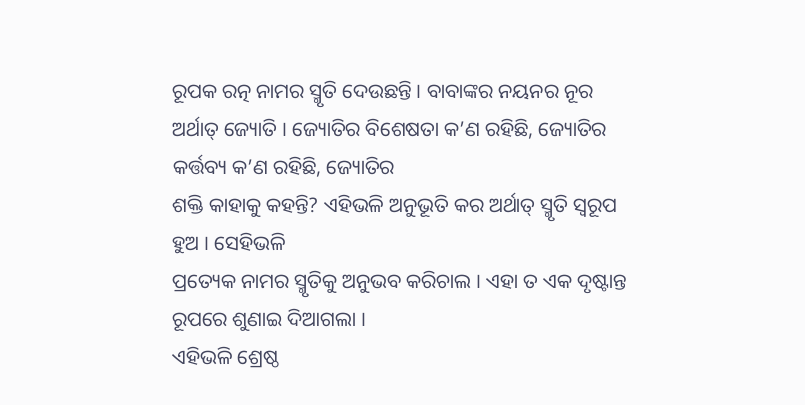ରୂପକ ରତ୍ନ ନାମର ସ୍ମୃତି ଦେଉଛନ୍ତି । ବାବାଙ୍କର ନୟନର ନୂର
ଅର୍ଥାତ୍ ଜ୍ୟୋତି । ଜ୍ୟୋତିର ବିଶେଷତା କ’ଣ ରହିଛି, ଜ୍ୟୋତିର କର୍ତ୍ତବ୍ୟ କ’ଣ ରହିଛି, ଜ୍ୟୋତିର
ଶକ୍ତି କାହାକୁ କହନ୍ତି? ଏହିଭଳି ଅନୁଭୂତି କର ଅର୍ଥାତ୍ ସ୍ମୃତି ସ୍ୱରୂପ ହୁଅ । ସେହିଭଳି
ପ୍ରତ୍ୟେକ ନାମର ସ୍ମୃତିକୁ ଅନୁଭବ କରିଚାଲ । ଏହା ତ ଏକ ଦୃଷ୍ଟାନ୍ତ ରୂପରେ ଶୁଣାଇ ଦିଆଗଲା ।
ଏହିଭଳି ଶ୍ରେଷ୍ଠ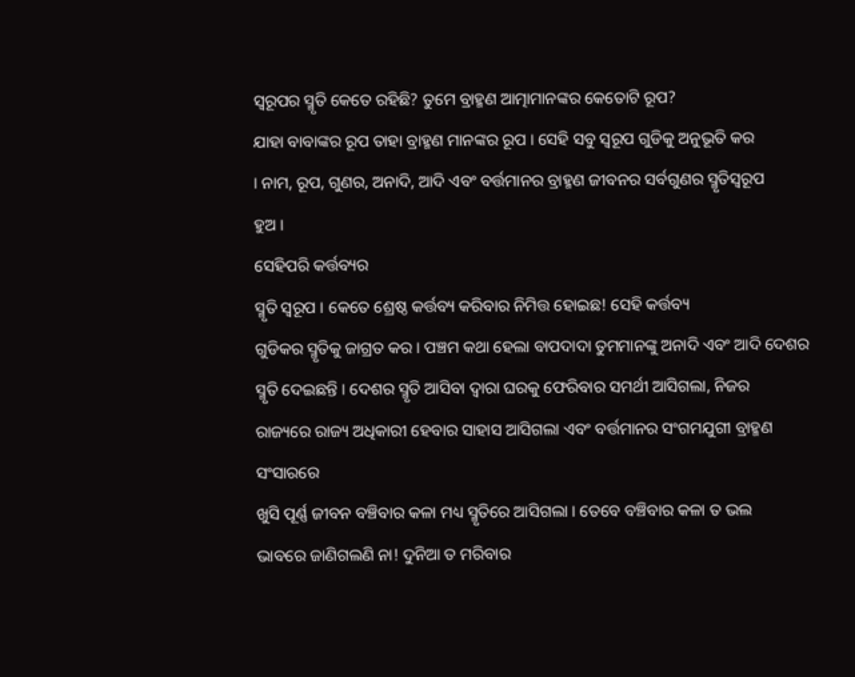ସ୍ୱରୂପର ସ୍ମୃତି କେତେ ରହିଛି? ତୁମେ ବ୍ରାହ୍ମଣ ଆତ୍ମାମାନଙ୍କର କେତୋଟି ରୂପ?
ଯାହା ବାବାଙ୍କର ରୂପ ତାହା ବ୍ରାହ୍ମଣ ମାନଙ୍କର ରୂପ । ସେହି ସବୁ ସ୍ୱରୂପ ଗୁଡିକୁ ଅନୁଭୂତି କର
। ନାମ, ରୂପ, ଗୁଣର, ଅନାଦି, ଆଦି ଏବଂ ବର୍ତ୍ତମାନର ବ୍ରାହ୍ମଣ ଜୀବନର ସର୍ବଗୁଣର ସ୍ମୃତିସ୍ୱରୂପ
ହୁଅ ।
ସେହିପରି କର୍ତ୍ତବ୍ୟର
ସ୍ମୃତି ସ୍ୱରୂପ । କେତେ ଶ୍ରେଷ୍ଠ କର୍ତ୍ତବ୍ୟ କରିବାର ନିମିତ୍ତ ହୋଇଛ! ସେହି କର୍ତ୍ତବ୍ୟ
ଗୁଡିକର ସ୍ମୃତିକୁ ଜାଗ୍ରତ କର । ପଞ୍ଚମ କଥା ହେଲା ବାପଦାଦା ତୁମମାନଙ୍କୁ ଅନାଦି ଏବଂ ଆଦି ଦେଶର
ସ୍ମୃତି ଦେଇଛନ୍ତି । ଦେଶର ସ୍ମୃତି ଆସିବା ଦ୍ୱାରା ଘରକୁ ଫେରିବାର ସମର୍ଥୀ ଆସିଗଲା, ନିଜର
ରାଜ୍ୟରେ ରାଜ୍ୟ ଅଧିକାରୀ ହେବାର ସାହାସ ଆସିଗଲା ଏବଂ ବର୍ତ୍ତମାନର ସଂଗମଯୁଗୀ ବ୍ରାହ୍ମଣ ସଂସାରରେ
ଖୁସି ପୂର୍ଣ୍ଣ ଜୀବନ ବଞ୍ଚିବାର କଳା ମଧ୍ୟ ସ୍ମୃତିରେ ଆସିଗଲା । ତେବେ ବଞ୍ଚିବାର କଳା ତ ଭଲ
ଭାବରେ ଜାଣିଗଲଣି ନା! ଦୁନିଆ ତ ମରିବାର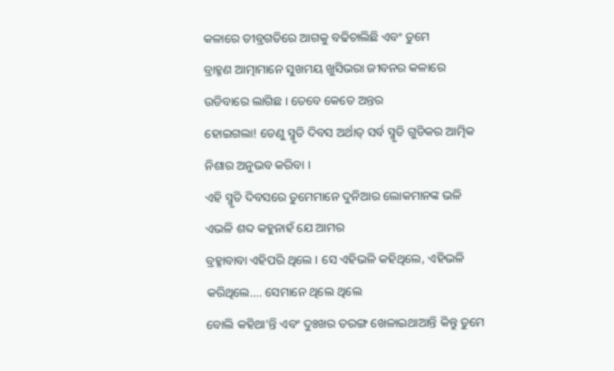କଳାରେ ତୀବ୍ରଗତିରେ ଆଗକୁ ବଢିଚାଲିଛି ଏବଂ ତୁମେ
ବ୍ରାହ୍ମଣ ଆତ୍ମାମାନେ ସୁଖମୟ ଖୁସିଭରା ଜୀବନର କଳାରେ ଉଡିବାରେ ଲାଗିଛ । ତେବେ କେତେ ଅନ୍ତର
ହୋଇଗଲା! ତେଣୁ ସ୍ମୃତି ଦିବସ ଅର୍ଥାତ୍ ସର୍ବ ସ୍ମୃତି ଗୁଡିକର ଆତ୍ମିକ ନିଶାର ଅନୁଭବ କରିବା ।
ଏହି ସ୍ମୃତି ଦିବସରେ ତୁମେମାନେ ଦୁନିଆର ଲୋକମାନଙ୍କ ଭଳି ଏଭଳି ଶବ୍ଦ କହୁନାହଁ ଯେ ଆମର
ବ୍ରହ୍ମାବାବା ଏହିପରି ଥିଲେ । ସେ ଏହିଭଳି କହିଥିଲେ, ଏହିଭଳି କରିଥିଲେ.... ସେମାନେ ଥିଲେ ଥିଲେ
ବୋଲି କହିଥା’ନ୍ତି ଏବଂ ଦୁଃଖର ତରଙ୍ଗ ଖେଳାଇଥାଆନ୍ତି କିନ୍ତୁ ତୁମେ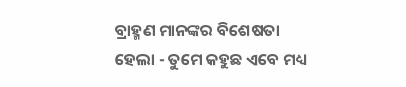ବ୍ରାହ୍ମଣ ମାନଙ୍କର ବିଶେଷତା
ହେଲା - ତୁମେ କହୁଛ ଏବେ ମଧ୍ୟ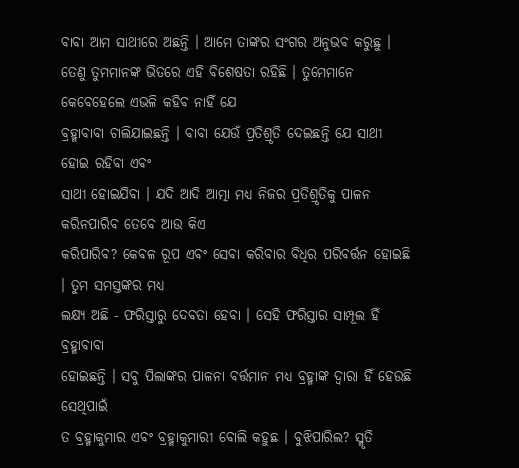ବାବା ଆମ ସାଥୀରେ ଅଛନ୍ତି । ଆମେ ତାଙ୍କର ସଂଗର ଅନୁଭବ କରୁଛୁ ।
ତେଣୁ ତୁମମାନଙ୍କ ଭିତରେ ଏହି ବିଶେଷତା ରହିଛି । ତୁମେମାନେ କେବେହେଲେ ଏଭଳି କହିବ ନାହିଁ ଯେ
ବ୍ରହ୍ମାବାବା ଚାଲିଯାଇଛନ୍ତି । ବାବା ଯେଉଁ ପ୍ରତିଶ୍ରୃତି ଦେଇଛନ୍ତି ଯେ ସାଥୀ ହୋଇ ରହିବା ଏବଂ
ସାଥୀ ହୋଇଯିବା । ଯଦି ଆଦି ଆତ୍ମା ମଧ୍ୟ ନିଜର ପ୍ରତିଶ୍ରୃତିକୁ ପାଳନ କରିନପାରିବ ତେବେ ଆଉ କିଏ
କରିପାରିବ? କେବଳ ରୂପ ଏବଂ ସେବା କରିବାର ବିଧିର ପରିବର୍ତ୍ତନ ହୋଇଛି । ତୁମ ସମସ୍ତଙ୍କର ମଧ୍ୟ
ଲକ୍ଷ୍ୟ ଅଛି - ଫରିସ୍ତାରୁ ଦେବତା ହେବା । ସେହି ଫରିସ୍ତାର ସାମ୍ପୂଲ ହିଁ ବ୍ରହ୍ମାବାବା
ହୋଇଛନ୍ତି । ସବୁ ପିଲାଙ୍କର ପାଳନା ବର୍ତ୍ତମାନ ମଧ୍ୟ ବ୍ରହ୍ମାଙ୍କ ଦ୍ୱାରା ହିଁ ହେଉଛି ସେଥିପାଇଁ
ତ ବ୍ରହ୍ମାକୁମାର ଏବଂ ବ୍ରହ୍ମାକୁମାରୀ ବୋଲି କହୁଛ । ବୁଝିପାରିଲ? ସ୍ମୃତି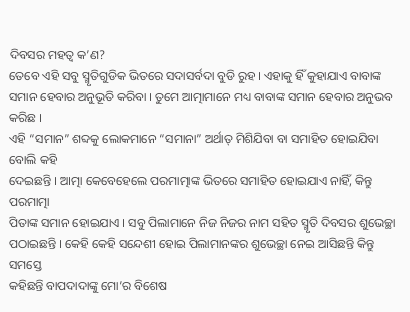ଦିବସର ମହତ୍ୱ କ’ଣ?
ତେବେ ଏହି ସବୁ ସ୍ମୃତିଗୁଡିକ ଭିତରେ ସଦାସର୍ବଦା ବୁଡି ରୁହ । ଏହାକୁ ହିଁ କୁହାଯାଏ ବାବାଙ୍କ
ସମାନ ହେବାର ଅନୁଭୂତି କରିବା । ତୁମେ ଆତ୍ମାମାନେ ମଧ୍ୟ ବାବାଙ୍କ ସମାନ ହେବାର ଅନୁଭବ କରିଛ ।
ଏହି “ସମାନ” ଶବ୍ଦକୁ ଲୋକମାନେ “ସମାନା” ଅର୍ଥାତ୍ ମିଶିଯିବା ବା ସମାହିତ ହୋଇଯିବା ବୋଲି କହି
ଦେଇଛନ୍ତି । ଆତ୍ମା କେବେହେଲେ ପରମାତ୍ମାଙ୍କ ଭିତରେ ସମାହିତ ହୋଇଯାଏ ନାହିଁ, କିନ୍ତୁ ପରମାତ୍ମା
ପିତାଙ୍କ ସମାନ ହୋଇଯାଏ । ସବୁ ପିଲାମାନେ ନିଜ ନିଜର ନାମ ସହିତ ସ୍ମୃତି ଦିବସର ଶୁଭେଚ୍ଛା
ପଠାଇଛନ୍ତି । କେହି କେହି ସନ୍ଦେଶୀ ହୋଇ ପିଲାମାନଙ୍କର ଶୁଭେଚ୍ଛା ନେଇ ଆସିଛନ୍ତି କିନ୍ତୁ ସମସ୍ତେ
କହିଛନ୍ତି ବାପଦାଦାଙ୍କୁ ମୋ’ର ବିଶେଷ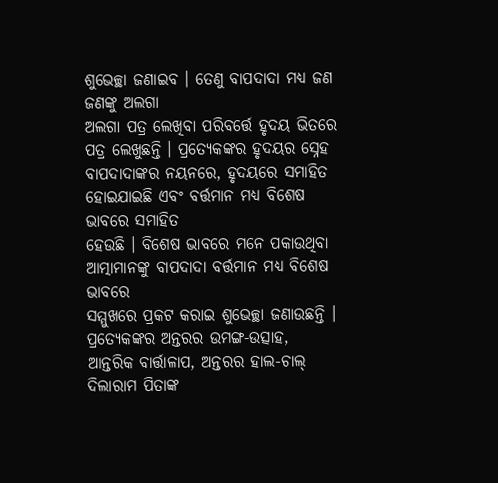ଶୁଭେଚ୍ଛା ଜଣାଇବ । ତେଣୁ ବାପଦାଦା ମଧ୍ୟ ଜଣ ଜଣଙ୍କୁ ଅଲଗା
ଅଲଗା ପତ୍ର ଲେଖିବା ପରିବର୍ତ୍ତେ ହୃଦୟ ଭିତରେ ପତ୍ର ଲେଖୁଛନ୍ତି । ପ୍ରତ୍ୟେକଙ୍କର ହୃଦୟର ସ୍ନେହ
ବାପଦାଦାଙ୍କର ନୟନରେ, ହୃଦୟରେ ସମାହିତ ହୋଇଯାଇଛି ଏବଂ ବର୍ତ୍ତମାନ ମଧ୍ୟ ବିଶେଷ ଭାବରେ ସମାହିତ
ହେଉଛି । ବିଶେଷ ଭାବରେ ମନେ ପକାଉଥିବା ଆତ୍ମାମାନଙ୍କୁ ବାପଦାଦା ବର୍ତ୍ତମାନ ମଧ୍ୟ ବିଶେଷ ଭାବରେ
ସମ୍ମୁଖରେ ପ୍ରକଟ କରାଇ ଶୁଭେଚ୍ଛା ଜଣାଉଛନ୍ତି । ପ୍ରତ୍ୟେକଙ୍କର ଅନ୍ତରର ଉମଙ୍ଗ-ଉତ୍ସାହ,
ଆନ୍ତରିକ ବାର୍ତ୍ତାଳାପ, ଅନ୍ତରର ହାଲ-ଚାଲ୍ ଦିଲାରାମ ପିତାଙ୍କ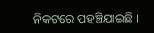ନିକଟରେ ପହଞ୍ଚିଯାଇଛି ।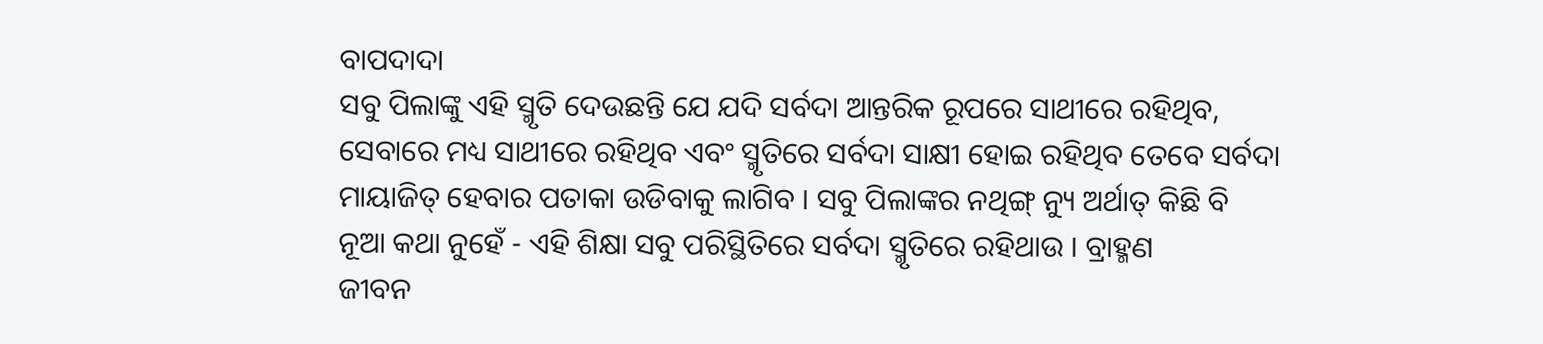ବାପଦାଦା
ସବୁ ପିଲାଙ୍କୁ ଏହି ସ୍ମୃତି ଦେଉଛନ୍ତି ଯେ ଯଦି ସର୍ବଦା ଆନ୍ତରିକ ରୂପରେ ସାଥୀରେ ରହିଥିବ,
ସେବାରେ ମଧ୍ୟ ସାଥୀରେ ରହିଥିବ ଏବଂ ସ୍ମୃତିରେ ସର୍ବଦା ସାକ୍ଷୀ ହୋଇ ରହିଥିବ ତେବେ ସର୍ବଦା
ମାୟାଜିତ୍ ହେବାର ପତାକା ଉଡିବାକୁ ଲାଗିବ । ସବୁ ପିଲାଙ୍କର ନଥିଙ୍ଗ୍ ନ୍ୟୁ ଅର୍ଥାତ୍ କିଛି ବି
ନୂଆ କଥା ନୁହେଁ - ଏହି ଶିକ୍ଷା ସବୁ ପରିସ୍ଥିତିରେ ସର୍ବଦା ସ୍ମୃତିରେ ରହିଥାଉ । ବ୍ରାହ୍ମଣ
ଜୀବନ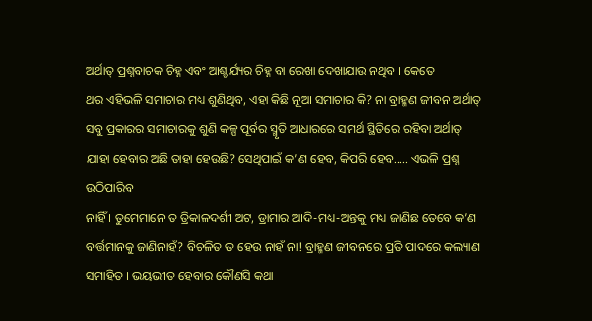ଅର୍ଥାତ୍ ପ୍ରଶ୍ନବାଚକ ଚିହ୍ନ ଏବଂ ଆଶ୍ଚର୍ଯ୍ୟର ଚିହ୍ନ ବା ରେଖା ଦେଖାଯାଉ ନଥିବ । କେତେ
ଥର ଏହିଭଳି ସମାଚାର ମଧ୍ୟ ଶୁଣିଥିବ, ଏହା କିଛି ନୂଆ ସମାଚାର କି? ନା ବ୍ରାହ୍ମଣ ଜୀବନ ଅର୍ଥାତ୍
ସବୁ ପ୍ରକାରର ସମାଚାରକୁ ଶୁଣି କଳ୍ପ ପୂର୍ବର ସ୍ମୃତି ଆଧାରରେ ସମର୍ଥ ସ୍ଥିତିରେ ରହିବା ଅର୍ଥାତ୍
ଯାହା ହେବାର ଅଛି ତାହା ହେଉଛି? ସେଥିପାଇଁ କ’ଣ ହେବ, କିପରି ହେବ..... ଏଭଳି ପ୍ରଶ୍ନ ଉଠିପାରିବ
ନାହିଁ । ତୁମେମାନେ ତ ତ୍ରିକାଳଦର୍ଶୀ ଅଟ, ଡ୍ରାମାର ଆଦି-ମଧ୍ୟ-ଅନ୍ତକୁ ମଧ୍ୟ ଜାଣିଛ ତେବେ କ’ଣ
ବର୍ତ୍ତମାନକୁ ଜାଣିନାହଁ? ବିଚଳିତ ତ ହେଉ ନାହଁ ନା! ବ୍ରାହ୍ମଣ ଜୀବନରେ ପ୍ରତି ପାଦରେ କଲ୍ୟାଣ
ସମାହିତ । ଭୟଭୀତ ହେବାର କୌଣସି କଥା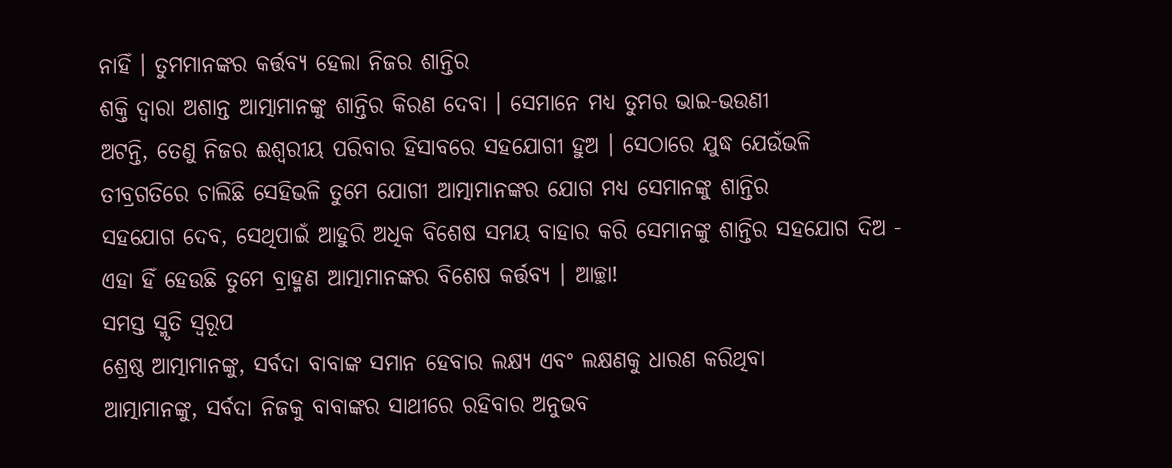ନାହିଁ । ତୁମମାନଙ୍କର କର୍ତ୍ତବ୍ୟ ହେଲା ନିଜର ଶାନ୍ତିର
ଶକ୍ତି ଦ୍ୱାରା ଅଶାନ୍ତ ଆତ୍ମାମାନଙ୍କୁ ଶାନ୍ତିର କିରଣ ଦେବା । ସେମାନେ ମଧ୍ୟ ତୁମର ଭାଇ-ଭଉଣୀ
ଅଟନ୍ତି, ତେଣୁ ନିଜର ଈଶ୍ୱରୀୟ ପରିବାର ହିସାବରେ ସହଯୋଗୀ ହୁଅ । ସେଠାରେ ଯୁଦ୍ଧ ଯେଉଁଭଳି
ତୀବ୍ରଗତିରେ ଚାଲିଛି ସେହିଭଳି ତୁମେ ଯୋଗୀ ଆତ୍ମାମାନଙ୍କର ଯୋଗ ମଧ୍ୟ ସେମାନଙ୍କୁ ଶାନ୍ତିର
ସହଯୋଗ ଦେବ, ସେଥିପାଇଁ ଆହୁରି ଅଧିକ ବିଶେଷ ସମୟ ବାହାର କରି ସେମାନଙ୍କୁ ଶାନ୍ତିର ସହଯୋଗ ଦିଅ -
ଏହା ହିଁ ହେଉଛି ତୁମେ ବ୍ରାହ୍ମଣ ଆତ୍ମାମାନଙ୍କର ବିଶେଷ କର୍ତ୍ତବ୍ୟ । ଆଚ୍ଛା!
ସମସ୍ତ ସ୍ମୃତି ସ୍ୱରୂପ
ଶ୍ରେଷ୍ଠ ଆତ୍ମାମାନଙ୍କୁ, ସର୍ବଦା ବାବାଙ୍କ ସମାନ ହେବାର ଲକ୍ଷ୍ୟ ଏବଂ ଲକ୍ଷଣକୁ ଧାରଣ କରିଥିବା
ଆତ୍ମାମାନଙ୍କୁ, ସର୍ବଦା ନିଜକୁ ବାବାଙ୍କର ସାଥୀରେ ରହିବାର ଅନୁଭବ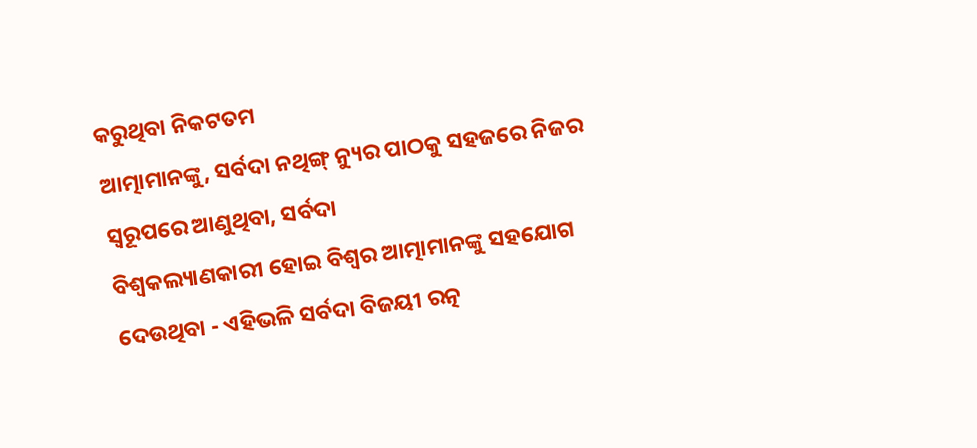କରୁଥିବା ନିକଟତମ
ଆତ୍ମାମାନଙ୍କୁ, ସର୍ବଦା ନଥିଙ୍ଗ୍ ନ୍ୟୁର ପାଠକୁ ସହଜରେ ନିଜର ସ୍ୱରୂପରେ ଆଣୁଥିବା, ସର୍ବଦା
ବିଶ୍ୱକଲ୍ୟାଣକାରୀ ହୋଇ ବିଶ୍ୱର ଆତ୍ମାମାନଙ୍କୁ ସହଯୋଗ ଦେଉଥିବା - ଏହିଭଳି ସର୍ବଦା ବିଜୟୀ ରତ୍ନ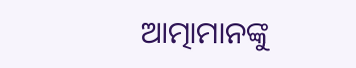ଆତ୍ମାମାନଙ୍କୁ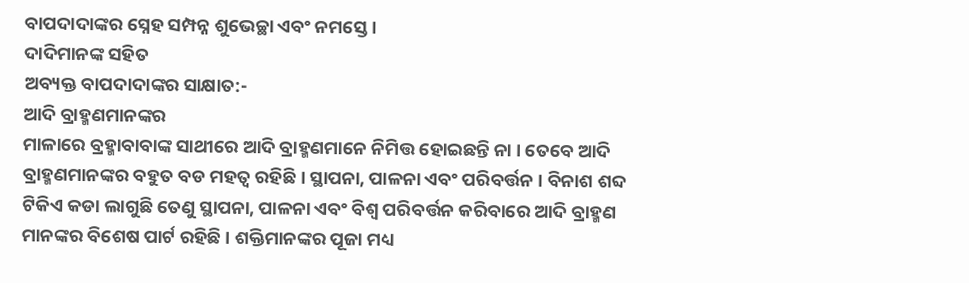ବାପଦାଦାଙ୍କର ସ୍ନେହ ସମ୍ପନ୍ନ ଶୁଭେଚ୍ଛା ଏବଂ ନମସ୍ତେ ।
ଦାଦିମାନଙ୍କ ସହିତ
ଅବ୍ୟକ୍ତ ବାପଦାଦାଙ୍କର ସାକ୍ଷାତ:-
ଆଦି ବ୍ରାହ୍ମଣମାନଙ୍କର
ମାଳାରେ ବ୍ରହ୍ମାବାବାଙ୍କ ସାଥୀରେ ଆଦି ବ୍ରାହ୍ମଣମାନେ ନିମିତ୍ତ ହୋଇଛନ୍ତି ନା । ତେବେ ଆଦି
ବ୍ରାହ୍ମଣମାନଙ୍କର ବହୁତ ବଡ ମହତ୍ୱ ରହିଛି । ସ୍ଥାପନା, ପାଳନା ଏବଂ ପରିବର୍ତ୍ତନ । ବିନାଶ ଶବ୍ଦ
ଟିକିଏ କଡା ଲାଗୁଛି ତେଣୁ ସ୍ଥାପନା, ପାଳନା ଏବଂ ବିଶ୍ୱ ପରିବର୍ତ୍ତନ କରିବାରେ ଆଦି ବ୍ରାହ୍ମଣ
ମାନଙ୍କର ବିଶେଷ ପାର୍ଟ ରହିଛି । ଶକ୍ତିମାନଙ୍କର ପୂଜା ମଧ୍ୟ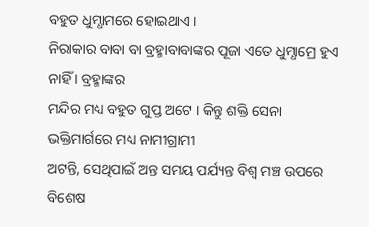ବହୁତ ଧୁମ୍ଧାମରେ ହୋଇଥାଏ ।
ନିରାକାର ବାବା ବା ବ୍ରହ୍ମାବାବାଙ୍କର ପୂଜା ଏତେ ଧୁମ୍ଧାମ୍ରେ ହୁଏ ନାହିଁ । ବ୍ରହ୍ମାଙ୍କର
ମନ୍ଦିର ମଧ୍ୟ ବହୁତ ଗୁପ୍ତ ଅଟେ । କିନ୍ତୁ ଶକ୍ତି ସେନା ଭକ୍ତିମାର୍ଗରେ ମଧ୍ୟ ନାମୀଗ୍ରାମୀ
ଅଟନ୍ତି, ସେଥିପାଇଁ ଅନ୍ତ ସମୟ ପର୍ଯ୍ୟନ୍ତ ବିଶ୍ୱ ମଞ୍ଚ ଉପରେ ବିଶେଷ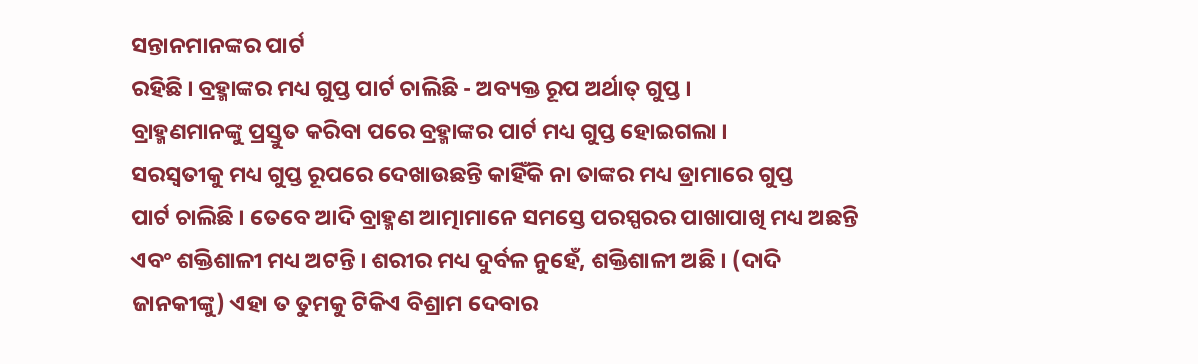ସନ୍ତାନମାନଙ୍କର ପାର୍ଟ
ରହିଛି । ବ୍ରହ୍ମାଙ୍କର ମଧ୍ୟ ଗୁପ୍ତ ପାର୍ଟ ଚାଲିଛି - ଅବ୍ୟକ୍ତ ରୂପ ଅର୍ଥାତ୍ ଗୁପ୍ତ ।
ବ୍ରାହ୍ମଣମାନଙ୍କୁ ପ୍ରସ୍ତୁତ କରିବା ପରେ ବ୍ରହ୍ମାଙ୍କର ପାର୍ଟ ମଧ୍ୟ ଗୁପ୍ତ ହୋଇଗଲା ।
ସରସ୍ୱତୀକୁ ମଧ୍ୟ ଗୁପ୍ତ ରୂପରେ ଦେଖାଉଛନ୍ତି କାହିଁକି ନା ତାଙ୍କର ମଧ୍ୟ ଡ୍ରାମାରେ ଗୁପ୍ତ
ପାର୍ଟ ଚାଲିଛି । ତେବେ ଆଦି ବ୍ରାହ୍ମଣ ଆତ୍ମାମାନେ ସମସ୍ତେ ପରସ୍ପରର ପାଖାପାଖି ମଧ୍ୟ ଅଛନ୍ତି
ଏବଂ ଶକ୍ତିଶାଳୀ ମଧ୍ୟ ଅଟନ୍ତି । ଶରୀର ମଧ୍ୟ ଦୁର୍ବଳ ନୁହେଁ, ଶକ୍ତିଶାଳୀ ଅଛି । (ଦାଦି
ଜାନକୀଙ୍କୁ) ଏହା ତ ତୁମକୁ ଟିକିଏ ବିଶ୍ରାମ ଦେବାର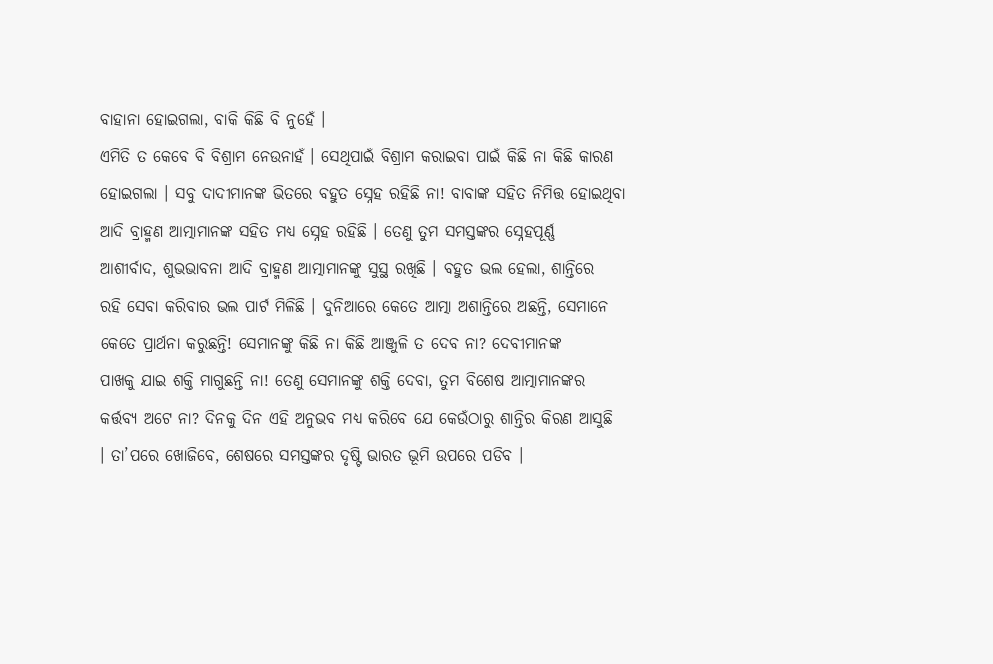ବାହାନା ହୋଇଗଲା, ବାକି କିଛି ବି ନୁହେଁ ।
ଏମିତି ତ କେବେ ବି ବିଶ୍ରାମ ନେଉନାହଁ । ସେଥିପାଇଁ ବିଶ୍ରାମ କରାଇବା ପାଇଁ କିଛି ନା କିଛି କାରଣ
ହୋଇଗଲା । ସବୁ ଦାଦୀମାନଙ୍କ ଭିତରେ ବହୁତ ସ୍ନେହ ରହିଛି ନା! ବାବାଙ୍କ ସହିତ ନିମିତ୍ତ ହୋଇଥିବା
ଆଦି ବ୍ରାହ୍ମଣ ଆତ୍ମାମାନଙ୍କ ସହିତ ମଧ୍ୟ ସ୍ନେହ ରହିଛି । ତେଣୁ ତୁମ ସମସ୍ତଙ୍କର ସ୍ନେହପୂର୍ଣ୍ଣ
ଆଶୀର୍ବାଦ, ଶୁଭଭାବନା ଆଦି ବ୍ରାହ୍ମଣ ଆତ୍ମାମାନଙ୍କୁ ସୁସ୍ଥ ରଖିଛି । ବହୁତ ଭଲ ହେଲା, ଶାନ୍ତିରେ
ରହି ସେବା କରିବାର ଭଲ ପାର୍ଟ ମିଳିଛି । ଦୁନିଆରେ କେତେ ଆତ୍ମା ଅଶାନ୍ତିରେ ଅଛନ୍ତି, ସେମାନେ
କେତେ ପ୍ରାର୍ଥନା କରୁଛନ୍ତି! ସେମାନଙ୍କୁ କିଛି ନା କିଛି ଆଞ୍ଜୁଳି ତ ଦେବ ନା? ଦେବୀମାନଙ୍କ
ପାଖକୁ ଯାଇ ଶକ୍ତି ମାଗୁଛନ୍ତି ନା! ତେଣୁ ସେମାନଙ୍କୁ ଶକ୍ତି ଦେବା, ତୁମ ବିଶେଷ ଆତ୍ମାମାନଙ୍କର
କର୍ତ୍ତବ୍ୟ ଅଟେ ନା? ଦିନକୁ ଦିନ ଏହି ଅନୁଭବ ମଧ୍ୟ କରିବେ ଯେ କେଉଁଠାରୁ ଶାନ୍ତିର କିରଣ ଆସୁଛି
। ତା’ପରେ ଖୋଜିବେ, ଶେଷରେ ସମସ୍ତଙ୍କର ଦୃଷ୍ଟି ଭାରତ ଭୂମି ଉପରେ ପଡିବ ।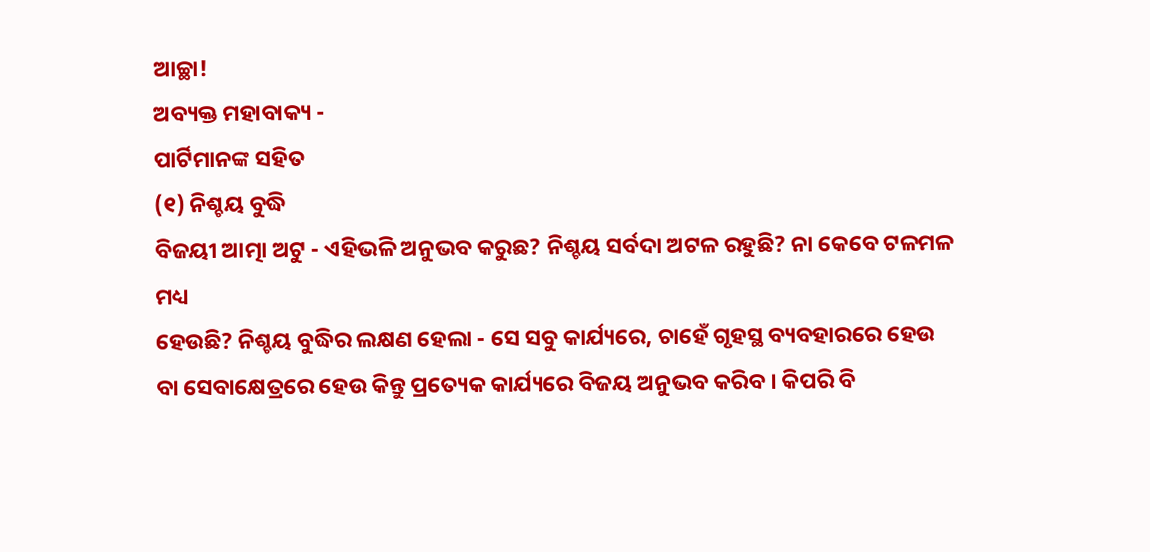ଆଚ୍ଛା!
ଅବ୍ୟକ୍ତ ମହାବାକ୍ୟ -
ପାର୍ଟିମାନଙ୍କ ସହିତ
(୧) ନିଶ୍ଚୟ ବୁଦ୍ଧି
ବିଜୟୀ ଆତ୍ମା ଅଟୁ - ଏହିଭଳି ଅନୁଭବ କରୁଛ? ନିଶ୍ଚୟ ସର୍ବଦା ଅଟଳ ରହୁଛି? ନା କେବେ ଟଳମଳ ମଧ୍ୟ
ହେଉଛି? ନିଶ୍ଚୟ ବୁଦ୍ଧିର ଲକ୍ଷଣ ହେଲା - ସେ ସବୁ କାର୍ଯ୍ୟରେ, ଚାହେଁ ଗୃହସ୍ଥ ବ୍ୟବହାରରେ ହେଉ
ବା ସେବାକ୍ଷେତ୍ରରେ ହେଉ କିନ୍ତୁ ପ୍ରତ୍ୟେକ କାର୍ଯ୍ୟରେ ବିଜୟ ଅନୁଭବ କରିବ । କିପରି ବି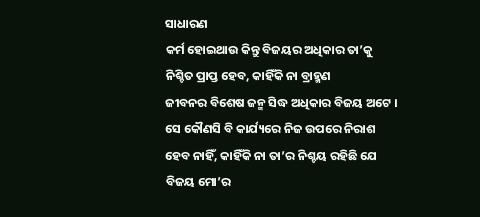ସାଧାରଣ
କର୍ମ ହୋଇଥାଉ କିନ୍ତୁ ବିଜୟର ଅଧିକାର ତା’କୁ ନିଶ୍ଚିତ ପ୍ରାପ୍ତ ହେବ, କାହିଁକି ନା ବ୍ରାହ୍ମଣ
ଜୀବନର ବିଶେଷ ଜନ୍ମ ସିଦ୍ଧ ଅଧିକାର ବିଜୟ ଅଟେ । ସେ କୌଣସି ବି କାର୍ଯ୍ୟରେ ନିଜ ଉପରେ ନିରାଶ
ହେବ ନାହିଁ, କାହିଁକି ନା ତା’ର ନିଶ୍ଚୟ ରହିଛି ଯେ ବିଜୟ ମୋ’ର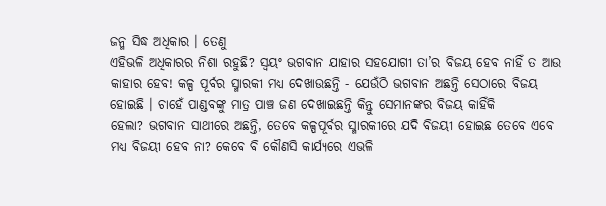ଜନ୍ମ ସିଦ୍ଧ ଅଧିକାର । ତେଣୁ
ଏହିଭଳି ଅଧିକାରର ନିଶା ରହୁଛି? ସ୍ୱୟଂ ଭଗବାନ ଯାହାର ସହଯୋଗୀ ତା’ର ବିଜୟ ହେବ ନାହିଁ ତ ଆଉ
କାହାର ହେବ! କଳ୍ପ ପୂର୍ବର ସ୍ମାରକୀ ମଧ୍ୟ ଦେଖାଉଛନ୍ତି - ଯେଉଁଠି ଭଗବାନ ଅଛନ୍ତି ସେଠାରେ ବିଜୟ
ହୋଇଛି । ଚାହେଁ ପାଣ୍ଡବଙ୍କୁ ମାତ୍ର ପାଞ୍ଚ ଜଣ ଦେଖାଇଛନ୍ତି କିନ୍ତୁ ସେମାନଙ୍କର ବିଜୟ କାହିଁକି
ହେଲା? ଭଗବାନ ସାଥୀରେ ଅଛନ୍ତି, ତେବେ କଳ୍ପପୂର୍ବର ସ୍ମାରକୀରେ ଯଦି ବିଜୟୀ ହୋଇଛ ତେବେ ଏବେ
ମଧ୍ୟ ବିଜୟୀ ହେବ ନା? କେବେ ବି କୌଣସି କାର୍ଯ୍ୟରେ ଏଭଳି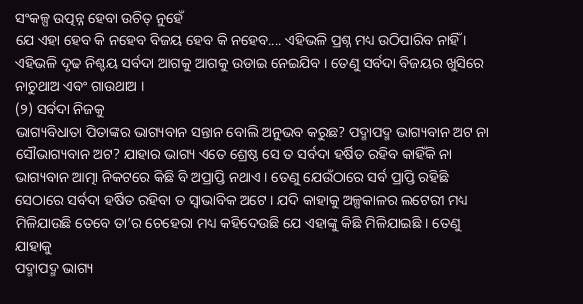ସଂକଳ୍ପ ଉତ୍ପନ୍ନ ହେବା ଉଚିତ୍ ନୁହେଁ
ଯେ ଏହା ହେବ କି ନହେବ ବିଜୟ ହେବ କି ନହେବ.... ଏହିଭଳି ପ୍ରଶ୍ନ ମଧ୍ୟ ଉଠିପାରିବ ନାହିଁ ।
ଏହିଭଳି ଦୃଢ ନିଶ୍ଚୟ ସର୍ବଦା ଆଗକୁ ଆଗକୁ ଉଡାଇ ନେଇଯିବ । ତେଣୁ ସର୍ବଦା ବିଜୟର ଖୁସିରେ
ନାଚୁଥାଅ ଏବଂ ଗାଉଥାଅ ।
(୨) ସର୍ବଦା ନିଜକୁ
ଭାଗ୍ୟବିଧାତା ପିତାଙ୍କର ଭାଗ୍ୟବାନ ସନ୍ତାନ ବୋଲି ଅନୁଭବ କରୁଛ? ପଦ୍ମାପଦ୍ମ ଭାଗ୍ୟବାନ ଅଟ ନା
ସୌଭାଗ୍ୟବାନ ଅଟ? ଯାହାର ଭାଗ୍ୟ ଏତେ ଶ୍ରେଷ୍ଠ ସେ ତ ସର୍ବଦା ହର୍ଷିତ ରହିବ କାହିଁକି ନା
ଭାଗ୍ୟବାନ ଆତ୍ମା ନିକଟରେ କିଛି ବି ଅପ୍ରାପ୍ତି ନଥାଏ । ତେଣୁ ଯେଉଁଠାରେ ସର୍ବ ପ୍ରାପ୍ତି ରହିଛି
ସେଠାରେ ସର୍ବଦା ହର୍ଷିତ ରହିବା ତ ସ୍ୱାଭାବିକ ଅଟେ । ଯଦି କାହାକୁ ଅଳ୍ପକାଳର ଲଟେରୀ ମଧ୍ୟ
ମିଳିଯାଉଛି ତେବେ ତା’ର ଚେହେରା ମଧ୍ୟ କହିଦେଉଛି ଯେ ଏହାଙ୍କୁ କିଛି ମିଳିଯାଇଛି । ତେଣୁ ଯାହାକୁ
ପଦ୍ମାପଦ୍ମ ଭାଗ୍ୟ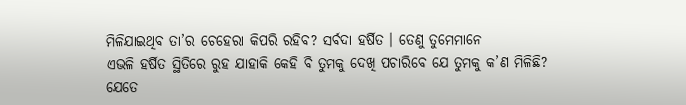ମିଳିଯାଇଥିବ ତା’ର ଚେହେରା କିପରି ରହିବ? ସର୍ବଦା ହର୍ଷିତ । ତେଣୁ ତୁମେମାନେ
ଏଭଳି ହର୍ଷିତ ସ୍ଥିତିରେ ରୁହ ଯାହାକି କେହି ବି ତୁମକୁ ଦେଖି ପଚାରିବେ ଯେ ତୁମକୁ କ’ଣ ମିଳିଛି?
ଯେତେ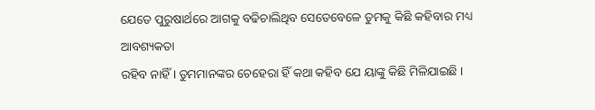ଯେତେ ପୁରୁଷାର୍ଥରେ ଆଗକୁ ବଢିଚାଲିଥିବ ସେତେବେଳେ ତୁମକୁ କିଛି କହିବାର ମଧ୍ୟ ଆବଶ୍ୟକତା
ରହିବ ନାହିଁ । ତୁମମାନଙ୍କର ଚେହେରା ହିଁ କଥା କହିବ ଯେ ୟାଙ୍କୁ କିଛି ମିଳିଯାଇଛି ।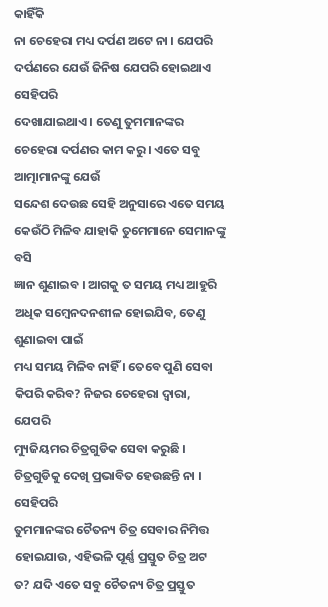କାହିଁକି
ନା ଚେହେରା ମଧ୍ୟ ଦର୍ପଣ ଅଟେ ନା । ଯେପରି ଦର୍ପଣରେ ଯେଉଁ ଜିନିଷ ଯେପରି ହୋଇଥାଏ ସେହିପରି
ଦେଖାଯାଇଥାଏ । ତେଣୁ ତୁମମାନଙ୍କର ଚେହେରା ଦର୍ପଣର କାମ କରୁ । ଏତେ ସବୁ ଆତ୍ମାମାନଙ୍କୁ ଯେଉଁ
ସନ୍ଦେଶ ଦେଉଛ ସେହି ଅନୁସାରେ ଏତେ ସମୟ କେଉଁଠି ମିଳିବ ଯାହାକି ତୁମେମାନେ ସେମାନଙ୍କୁ ବସି
ଜ୍ଞାନ ଶୁଣାଇବ । ଆଗକୁ ତ ସମୟ ମଧ୍ୟ ଆହୁରି ଅଧିକ ସମ୍ବେନଦନଶୀଳ ହୋଇଯିବ, ତେଣୁ ଶୁଣାଇବା ପାଇଁ
ମଧ୍ୟ ସମୟ ମିଳିବ ନାହିଁ । ତେବେ ପୁଣି ସେବା କିପରି କରିବ? ନିଜର ଚେହେରା ଦ୍ୱାରା, ଯେପରି
ମ୍ୟୁଜିୟମର ଚିତ୍ରଗୁଡିକ ସେବା କରୁଛି । ଚିତ୍ରଗୁଡିକୁ ଦେଖି ପ୍ରଭାବିତ ହେଉଛନ୍ତି ନା । ସେହିପରି
ତୁମମାନଙ୍କର ଚୈତନ୍ୟ ଚିତ୍ର ସେବାର ନିମିତ୍ତ ହୋଇଯାଉ, ଏହିଭଳି ପୂର୍ଣ୍ଣ ପ୍ରସ୍ତୁତ ଚିତ୍ର ଅଟ
ତ? ଯଦି ଏତେ ସବୁ ଚୈତନ୍ୟ ଚିତ୍ର ପ୍ରସ୍ତୁତ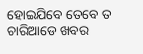ହୋଇଯିବେ ତେବେ ତ ଚାରିଆଡେ ଖବର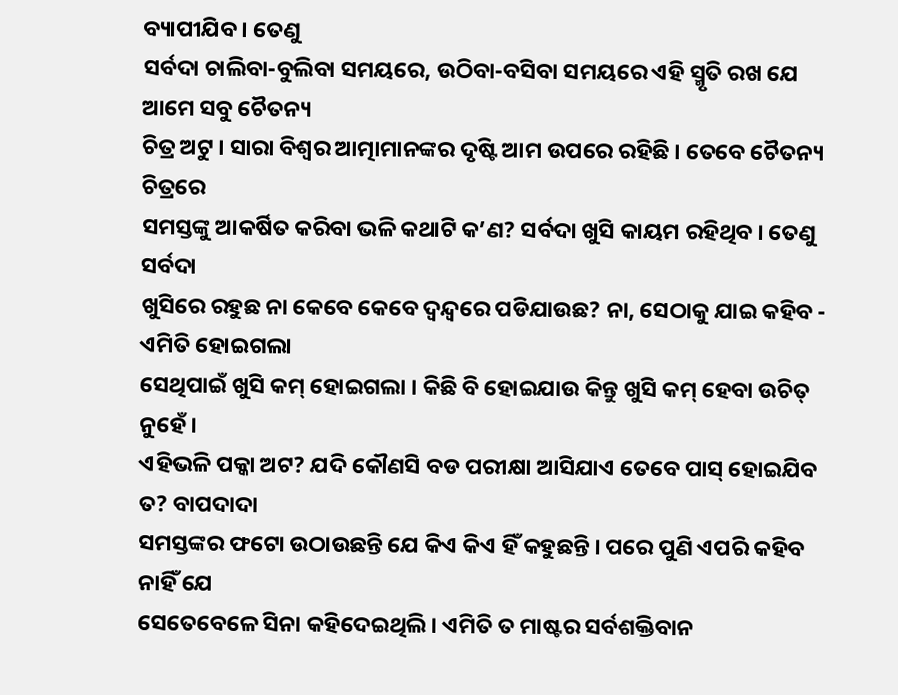ବ୍ୟାପୀଯିବ । ତେଣୁ
ସର୍ବଦା ଚାଲିବା-ବୁଲିବା ସମୟରେ, ଉଠିବା-ବସିବା ସମୟରେ ଏହି ସ୍ମୃତି ରଖ ଯେ ଆମେ ସବୁ ଚୈତନ୍ୟ
ଚିତ୍ର ଅଟୁ । ସାରା ବିଶ୍ୱର ଆତ୍ମାମାନଙ୍କର ଦୃଷ୍ଟି ଆମ ଉପରେ ରହିଛି । ତେବେ ଚୈତନ୍ୟ ଚିତ୍ରରେ
ସମସ୍ତଙ୍କୁ ଆକର୍ଷିତ କରିବା ଭଳି କଥାଟି କ’ଣ? ସର୍ବଦା ଖୁସି କାୟମ ରହିଥିବ । ତେଣୁ ସର୍ବଦା
ଖୁସିରେ ରହୁଛ ନା କେବେ କେବେ ଦ୍ୱନ୍ଦ୍ୱରେ ପଡିଯାଉଛ? ନା, ସେଠାକୁ ଯାଇ କହିବ - ଏମିତି ହୋଇଗଲା
ସେଥିପାଇଁ ଖୁସି କମ୍ ହୋଇଗଲା । କିଛି ବି ହୋଇଯାଉ କିନ୍ତୁ ଖୁସି କମ୍ ହେବା ଉଚିତ୍ ନୁହେଁ ।
ଏହିଭଳି ପକ୍କା ଅଟ? ଯଦି କୌଣସି ବଡ ପରୀକ୍ଷା ଆସିଯାଏ ତେବେ ପାସ୍ ହୋଇଯିବ ତ? ବାପଦାଦା
ସମସ୍ତଙ୍କର ଫଟୋ ଉଠାଉଛନ୍ତି ଯେ କିଏ କିଏ ହିଁ କହୁଛନ୍ତି । ପରେ ପୁଣି ଏପରି କହିବ ନାହିଁ ଯେ
ସେତେବେଳେ ସିନା କହିଦେଇଥିଲି । ଏମିତି ତ ମାଷ୍ଟର ସର୍ବଶକ୍ତିବାନ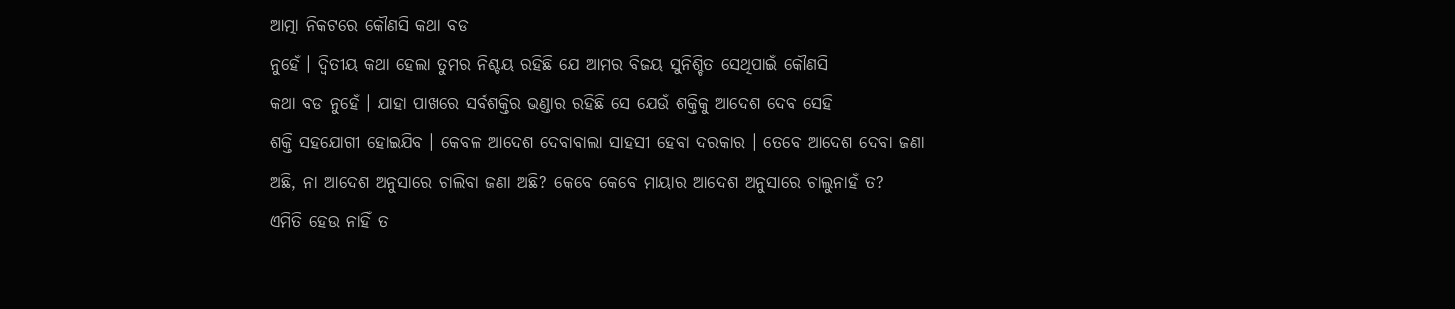ଆତ୍ମା ନିକଟରେ କୌଣସି କଥା ବଡ
ନୁହେଁ । ଦ୍ୱିତୀୟ କଥା ହେଲା ତୁମର ନିଶ୍ଚୟ ରହିଛି ଯେ ଆମର ବିଜୟ ସୁନିଶ୍ଚିତ ସେଥିପାଇଁ କୌଣସି
କଥା ବଡ ନୁହେଁ । ଯାହା ପାଖରେ ସର୍ବଶକ୍ତିର ଭଣ୍ଡାର ରହିଛି ସେ ଯେଉଁ ଶକ୍ତିକୁ ଆଦେଶ ଦେବ ସେହି
ଶକ୍ତି ସହଯୋଗୀ ହୋଇଯିବ । କେବଳ ଆଦେଶ ଦେବାବାଲା ସାହସୀ ହେବା ଦରକାର । ତେବେ ଆଦେଶ ଦେବା ଜଣା
ଅଛି, ନା ଆଦେଶ ଅନୁସାରେ ଚାଲିବା ଜଣା ଅଛି? କେବେ କେବେ ମାୟାର ଆଦେଶ ଅନୁସାରେ ଚାଲୁନାହଁ ତ?
ଏମିତି ହେଉ ନାହିଁ ତ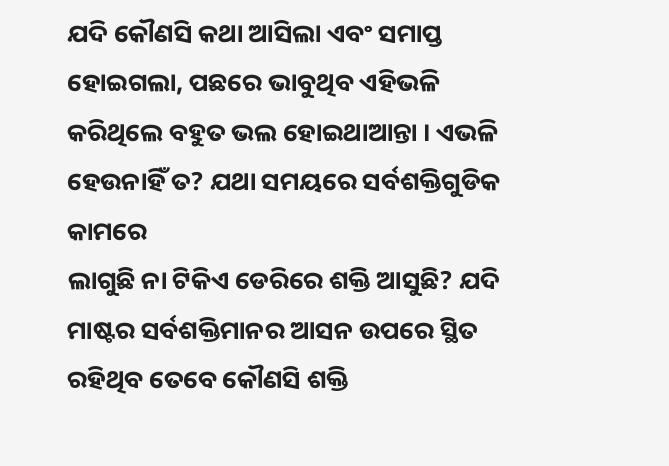ଯଦି କୌଣସି କଥା ଆସିଲା ଏବଂ ସମାପ୍ତ ହୋଇଗଲା, ପଛରେ ଭାବୁଥିବ ଏହିଭଳି
କରିଥିଲେ ବହୁତ ଭଲ ହୋଇଥାଆନ୍ତା । ଏଭଳି ହେଉନାହିଁ ତ? ଯଥା ସମୟରେ ସର୍ବଶକ୍ତିଗୁଡିକ କାମରେ
ଲାଗୁଛି ନା ଟିକିଏ ଡେରିରେ ଶକ୍ତି ଆସୁଛି? ଯଦି ମାଷ୍ଟର ସର୍ବଶକ୍ତିମାନର ଆସନ ଉପରେ ସ୍ଥିତ
ରହିଥିବ ତେବେ କୌଣସି ଶକ୍ତି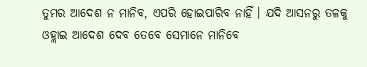ତୁମର ଆଦେଶ ନ ମାନିବ, ଏପରି ହୋଇପାରିବ ନାହିଁ । ଯଦି ଆସନରୁ ତଳକୁ
ଓହ୍ଲାଇ ଆଦେଶ ଦେବ ତେବେ ସେମାନେ ମାନିବେ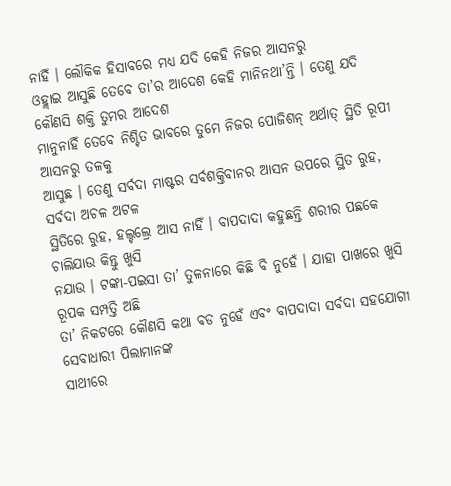ନାହିଁ । ଲୌକିକ ହିସାବରେ ମଧ୍ୟ ଯଦି କେହି ନିଜର ଆସନରୁ
ଓହ୍ଲାଇ ଆସୁଛି ତେବେ ତା’ର ଆଦେଶ କେହି ମାନିନଥା’ନ୍ତି । ତେଣୁ ଯଦି କୌଣସି ଶକ୍ତି ତୁମର ଆଦେଶ
ମାନୁନାହିଁ ତେବେ ନିଶ୍ଚିତ ଭାବରେ ତୁମେ ନିଜର ପୋଜିଶନ୍ ଅର୍ଥାତ୍ ସ୍ଥିତି ରୂପୀ ଆସନରୁ ତଳକୁ
ଆସୁଛ । ତେଣୁ ସର୍ବଦା ମାଷ୍ଟର ସର୍ବଶକ୍ତିବାନର ଆସନ ଉପରେ ସ୍ଥିତ ରୁହ, ସର୍ବଦା ଅଚଳ ଅଟଳ
ସ୍ଥିତିରେ ରୁହ, ହଲ୍ଚଲ୍ରେ ଆସ ନାହିଁ । ବାପଦାଦା କହୁଛନ୍ତି ଶରୀର ପଛକେ ଚାଲିଯାଉ କିନ୍ତୁ ଖୁସି
ନଯାଉ । ଟଙ୍କା-ପଇସା ତା’ ତୁଳନାରେ କିଛି ବି ନୁହେଁ । ଯାହା ପାଖରେ ଖୁସି ରୂପକ ସମ୍ପତ୍ତି ଅଛି
ତା’ ନିକଟରେ କୌଣସି କଥା ବଡ ନୁହେଁ ଏବଂ ବାପଦାଦା ସର୍ବଦା ସହଯୋଗୀ ସେବାଧାରୀ ପିଲାମାନଙ୍କ
ସାଥୀରେ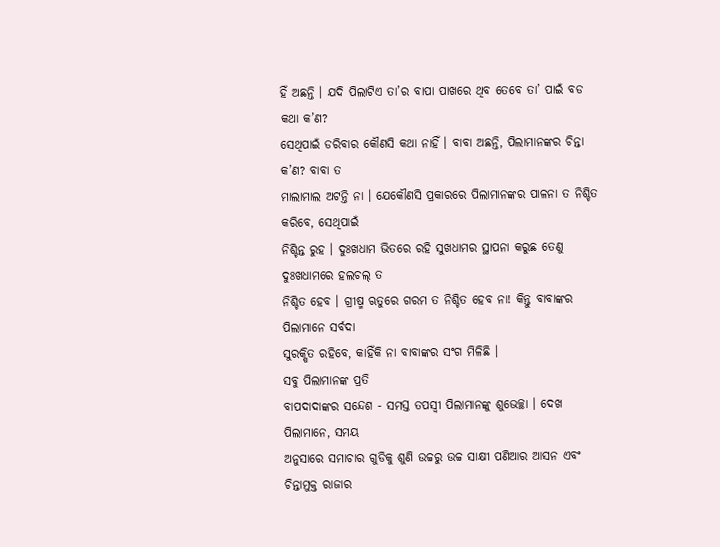ହିଁ ଅଛନ୍ତି । ଯଦି ପିଲାଟିଏ ତା’ର ବାପା ପାଖରେ ଥିବ ତେବେ ତା’ ପାଇଁ ବଡ କଥା କ’ଣ?
ସେଥିପାଇଁ ଡରିବାର କୌଣସି କଥା ନାହିଁ । ବାବା ଅଛନ୍ତି, ପିଲାମାନଙ୍କର ଚିନ୍ତା କ’ଣ? ବାବା ତ
ମାଲାମାଲ ଅଟନ୍ତି ନା । ଯେକୌଣସି ପ୍ରକାରରେ ପିଲାମାନଙ୍କର ପାଳନା ତ ନିଶ୍ଚିତ କରିବେ, ସେଥିପାଇଁ
ନିଶ୍ଚିନ୍ତ ରୁହ । ଦୁଃଖଧାମ ଭିତରେ ରହି ସୁଖଧାମର ସ୍ଥାପନା କରୁଛ ତେଣୁ ଦୁଃଖଧାମରେ ହଲଚଲ୍ ତ
ନିଶ୍ଚିତ ହେବ । ଗ୍ରୀଷ୍ମ ଋତୁରେ ଗରମ ତ ନିଶ୍ଚିତ ହେବ ନା! କିନ୍ତୁ ବାବାଙ୍କର ପିଲାମାନେ ସର୍ବଦା
ସୁରକ୍ଷିତ ରହିବେ, କାହିଁକି ନା ବାବାଙ୍କର ସଂଗ ମିଳିଛି ।
ସବୁ ପିଲାମାନଙ୍କ ପ୍ରତି
ବାପଦାଦାଙ୍କର ସନ୍ଦେଶ - ସମସ୍ତ ତପସ୍ୱୀ ପିଲାମାନଙ୍କୁ ଶୁଭେଚ୍ଛା । ଦେଖ ପିଲାମାନେ, ସମୟ
ଅନୁସାରେ ସମାଚାର ଗୁଡିକୁ ଶୁଣି ଉଚ୍ଚରୁ ଉଚ୍ଚ ସାକ୍ଷୀ ପଣିଆର ଆସନ ଏବଂ ଚିନ୍ତାମୁକ୍ତ ରାଜାର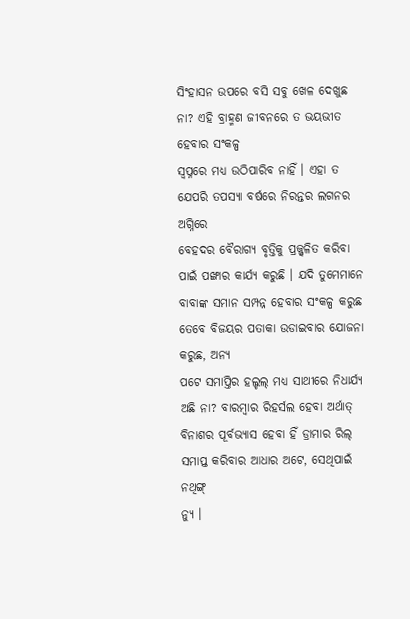ସିଂହାସନ ଉପରେ ବସି ସବୁ ଖେଳ ଦେଖୁଛ ନା? ଏହି ବ୍ରାହ୍ମଣ ଜୀବନରେ ତ ଭୟଭୀତ ହେବାର ସଂକଳ୍ପ
ସ୍ୱପ୍ନରେ ମଧ୍ୟ ଉଠିପାରିବ ନାହିଁ । ଏହା ତ ଯେପରି ତପସ୍ୟା ବର୍ଷରେ ନିରନ୍ତର ଲଗନର ଅଗ୍ନିରେ
ବେହଦର ବୈରାଗ୍ୟ ବୃତ୍ତିକୁ ପ୍ରଜ୍ଜ୍ୱଳିତ କରିବା ପାଇଁ ପଙ୍ଖାର କାର୍ଯ୍ୟ କରୁଛି । ଯଦି ତୁମେମାନେ
ବାବାଙ୍କ ସମାନ ସମ୍ପନ୍ନ ହେବାର ସଂକଳ୍ପ କରୁଛ ତେବେ ବିଜୟର ପତାକା ଉଡାଇବାର ଯୋଜନା କରୁଛ, ଅନ୍ୟ
ପଟେ ସମାପ୍ତିର ହଲ୍ଚଲ୍ ମଧ୍ୟ ସାଥୀରେ ନିଧାର୍ଯ୍ୟ ଅଛି ନା? ବାରମ୍ବାର ରିହର୍ସଲ ହେବା ଅର୍ଥାତ୍
ବିନାଶର ପୂର୍ବଭ୍ୟାସ ହେବା ହିଁ ଡ୍ରାମାର ରିଲ୍ ସମାପ୍ତ କରିବାର ଆଧାର ଅଟେ, ସେଥିପାଇଁ ନଥିଙ୍ଗ୍
ନ୍ୟୁ ।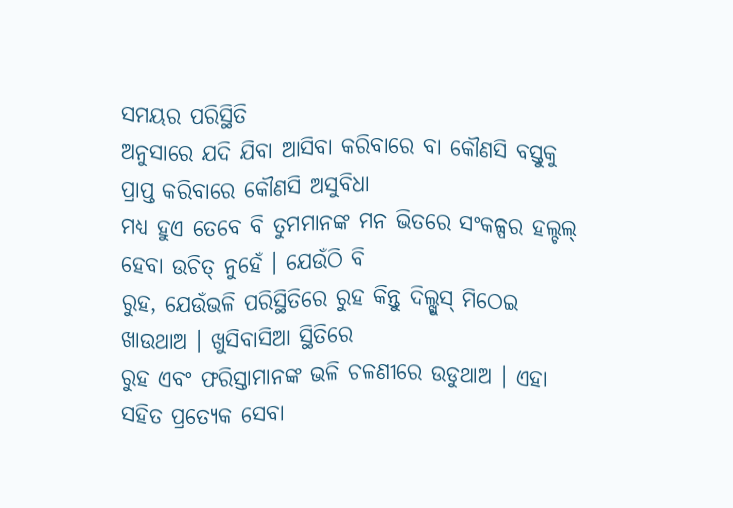ସମୟର ପରିସ୍ଥିତି
ଅନୁସାରେ ଯଦି ଯିବା ଆସିବା କରିବାରେ ବା କୌଣସି ବସ୍ତୁକୁ ପ୍ରାପ୍ତ କରିବାରେ କୌଣସି ଅସୁବିଧା
ମଧ୍ୟ ହୁଏ ତେବେ ବି ତୁମମାନଙ୍କ ମନ ଭିତରେ ସଂକଳ୍ପର ହଲ୍ଚଲ୍ ହେବା ଉଚିତ୍ ନୁହେଁ । ଯେଉଁଠି ବି
ରୁହ, ଯେଉଁଭଳି ପରିସ୍ଥିତିରେ ରୁହ କିନ୍ତୁ ଦିଲ୍ଖୁସ୍ ମିଠେଇ ଖାଉଥାଅ । ଖୁସିବାସିଆ ସ୍ଥିତିରେ
ରୁହ ଏବଂ ଫରିସ୍ତାମାନଙ୍କ ଭଳି ଚଳଣୀରେ ଉଡୁଥାଅ । ଏହା ସହିତ ପ୍ରତ୍ୟେକ ସେବା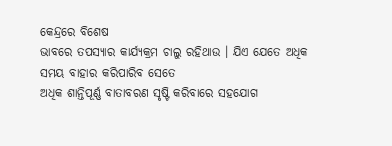କେନ୍ଦ୍ରରେ ବିଶେଷ
ଭାବରେ ତପସ୍ୟାର କାର୍ଯ୍ୟକ୍ରମ ଚାଲୁ ରହିଥାଉ । ଯିଏ ଯେତେ ଅଧିକ ସମୟ ବାହାର କରିପାରିବ ସେତେ
ଅଧିକ ଶାନ୍ତିପୂର୍ଣ୍ଣ ବାତାବରଣ ସୃଷ୍ଟି କରିବାରେ ସହଯୋଗ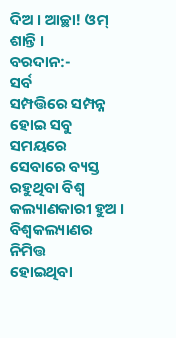ଦିଅ । ଆଚ୍ଛା! ଓମ୍ ଶାନ୍ତି ।
ବରଦାନ:-
ସର୍ବ
ସମ୍ପତ୍ତିରେ ସମ୍ପନ୍ନ ହୋଇ ସବୁ ସମୟରେ ସେବାରେ ବ୍ୟସ୍ତ ରହୁଥିବା ବିଶ୍ୱ କଲ୍ୟାଣକାରୀ ହୁଅ ।
ବିଶ୍ୱକଲ୍ୟାଣର ନିମିତ୍ତ
ହୋଇଥିବା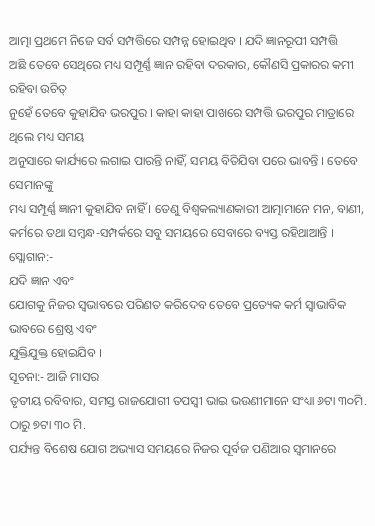ଆତ୍ମା ପ୍ରଥମେ ନିଜେ ସର୍ବ ସମ୍ପତ୍ତିରେ ସମ୍ପନ୍ନ ହୋଇଥିବ । ଯଦି ଜ୍ଞାନରୂପୀ ସମ୍ପତ୍ତି
ଅଛି ତେବେ ସେଥିରେ ମଧ୍ୟ ସମ୍ପୂର୍ଣ୍ଣ ଜ୍ଞାନ ରହିବା ଦରକାର, କୌଣସି ପ୍ରକାରର କମୀ ରହିବା ଉଚିତ୍
ନୁହେଁ ତେବେ କୁହାଯିବ ଭରପୁର । କାହା କାହା ପାଖରେ ସମ୍ପତ୍ତି ଭରପୁର ମାତ୍ରାରେ ଥିଲେ ମଧ୍ୟ ସମୟ
ଅନୁସାରେ କାର୍ଯ୍ୟରେ ଲଗାଇ ପାରନ୍ତି ନାହିଁ, ସମୟ ବିତିଯିବା ପରେ ଭାବନ୍ତି । ତେବେ ସେମାନଙ୍କୁ
ମଧ୍ୟ ସମ୍ପୂର୍ଣ୍ଣ ଜ୍ଞାନୀ କୁହାଯିବ ନାହିଁ । ତେଣୁ ବିଶ୍ୱକଲ୍ୟାଣକାରୀ ଆତ୍ମାମାନେ ମନ, ବାଣୀ,
କର୍ମରେ ତଥା ସମ୍ବନ୍ଧ-ସମ୍ପର୍କରେ ସବୁ ସମୟରେ ସେବାରେ ବ୍ୟସ୍ତ ରହିଥାଆନ୍ତି ।
ସ୍ଲୋଗାନ:-
ଯଦି ଜ୍ଞାନ ଏବଂ
ଯୋଗକୁ ନିଜର ସ୍ୱଭାବରେ ପରିଣତ କରିଦେବ ତେବେ ପ୍ରତ୍ୟେକ କର୍ମ ସ୍ୱାଭାବିକ ଭାବରେ ଶ୍ରେଷ୍ଠ ଏବଂ
ଯୁକ୍ତିଯୁକ୍ତ ହୋଇଯିବ ।
ସୂଚନା:- ଆଜି ମାସର
ତୃତୀୟ ରବିବାର, ସମସ୍ତ ରାଜଯୋଗୀ ତପସ୍ୱୀ ଭାଇ ଭଉଣୀମାନେ ସଂଧ୍ୟା ୬ଟା ୩୦ମି. ଠାରୁ ୭ଟା ୩୦ ମି.
ପର୍ଯ୍ୟନ୍ତ ବିଶେଷ ଯୋଗ ଅଭ୍ୟାସ ସମୟରେ ନିଜର ପୂର୍ବଜ ପଣିଆର ସ୍ୱମାନରେ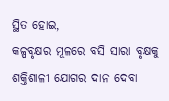ସ୍ଥିତ ହୋଇ,
କଳ୍ପବୃକ୍ଷର ମୂଳରେ ବସି ସାରା ବୃକ୍ଷକୁ ଶକ୍ତିଶାଳୀ ଯୋଗର ଦାନ ଦେବା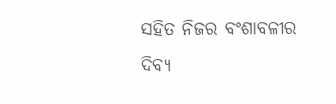ସହିତ ନିଜର ବଂଶାବଳୀର
ଦିବ୍ୟ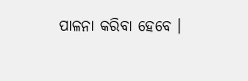ପାଳନା କରିବା ହେବେ ।